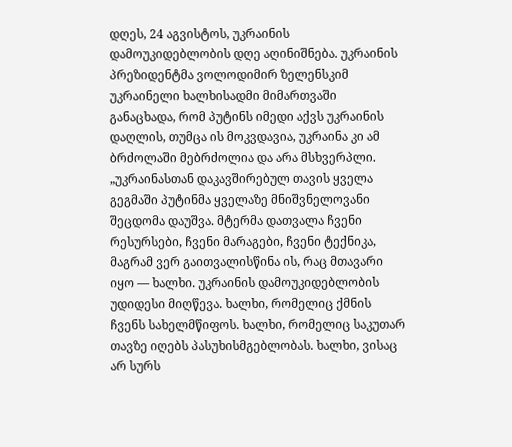დღეს, 24 აგვისტოს, უკრაინის დამოუკიდებლობის დღე აღინიშნება. უკრაინის პრეზიდენტმა ვოლოდიმირ ზელენსკიმ უკრაინელი ხალხისადმი მიმართვაში განაცხადა, რომ პუტინს იმედი აქვს უკრაინის დაღლის, თუმცა ის მოკვდავია, უკრაინა კი ამ ბრძოლაში მებრძოლია და არა მსხვერპლი.
„უკრაინასთან დაკავშირებულ თავის ყველა გეგმაში პუტინმა ყველაზე მნიშვნელოვანი შეცდომა დაუშვა. მტერმა დათვალა ჩვენი რესურსები, ჩვენი მარაგები, ჩვენი ტექნიკა, მაგრამ ვერ გაითვალისწინა ის, რაც მთავარი იყო — ხალხი. უკრაინის დამოუკიდებლობის უდიდესი მიღწევა. ხალხი, რომელიც ქმნის ჩვენს სახელმწიფოს. ხალხი, რომელიც საკუთარ თავზე იღებს პასუხისმგებლობას. ხალხი, ვისაც არ სურს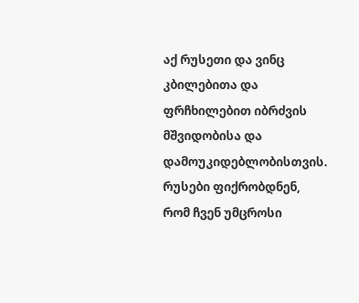აქ რუსეთი და ვინც კბილებითა და ფრჩხილებით იბრძვის მშვიდობისა და დამოუკიდებლობისთვის.
რუსები ფიქრობდნენ, რომ ჩვენ უმცროსი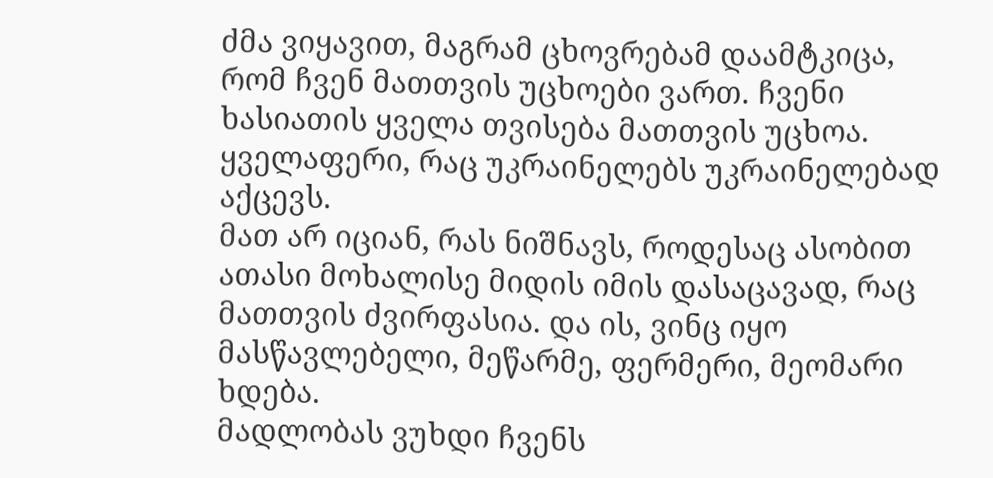ძმა ვიყავით, მაგრამ ცხოვრებამ დაამტკიცა, რომ ჩვენ მათთვის უცხოები ვართ. ჩვენი ხასიათის ყველა თვისება მათთვის უცხოა. ყველაფერი, რაც უკრაინელებს უკრაინელებად აქცევს.
მათ არ იციან, რას ნიშნავს, როდესაც ასობით ათასი მოხალისე მიდის იმის დასაცავად, რაც მათთვის ძვირფასია. და ის, ვინც იყო მასწავლებელი, მეწარმე, ფერმერი, მეომარი ხდება.
მადლობას ვუხდი ჩვენს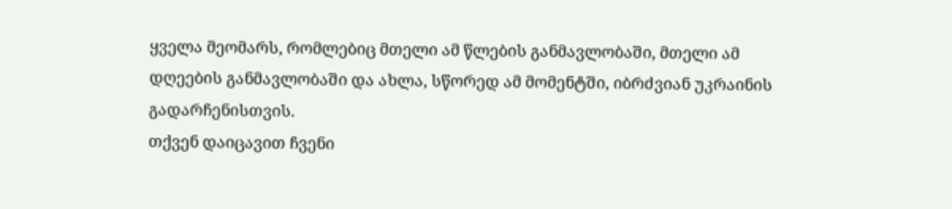ყველა მეომარს, რომლებიც მთელი ამ წლების განმავლობაში, მთელი ამ დღეების განმავლობაში და ახლა, სწორედ ამ მომენტში, იბრძვიან უკრაინის გადარჩენისთვის.
თქვენ დაიცავით ჩვენი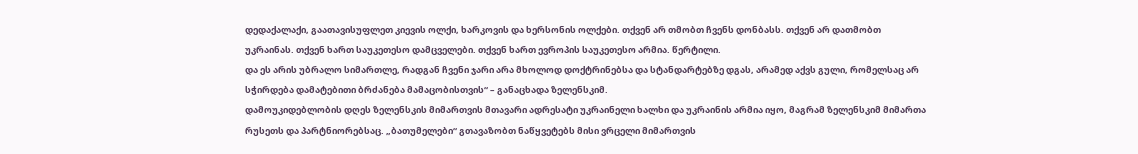დედაქალაქი, გაათავისუფლეთ კიევის ოლქი, ხარკოვის და ხერსონის ოლქები. თქვენ არ თმობთ ჩვენს დონბასს. თქვენ არ დათმობთ უკრაინას. თქვენ ხართ საუკეთესო დამცველები. თქვენ ხართ ევროპის საუკეთესო არმია. წერტილი.
და ეს არის უბრალო სიმართლე, რადგან ჩვენი ჯარი არა მხოლოდ დოქტრინებსა და სტანდარტებზე დგას, არამედ აქვს გული, რომელსაც არ სჭირდება დამატებითი ბრძანება მამაცობისთვის“ – განაცხადა ზელენსკიმ.
დამოუკიდებლობის დღეს ზელენსკის მიმართვის მთავარი ადრესატი უკრაინელი ხალხი და უკრაინის არმია იყო, მაგრამ ზელენსკიმ მიმართა რუსეთს და პარტნიორებსაც. „ბათუმელები“ გთავაზობთ ნაწყვეტებს მისი ვრცელი მიმართვის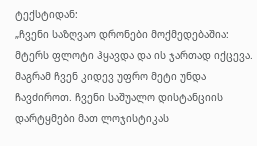ტექსტიდან:
„ჩვენი საზღვაო დრონები მოქმედებაშია: მტერს ფლოტი ჰყავდა და ის ჯართად იქცევა. მაგრამ ჩვენ კიდევ უფრო მეტი უნდა ჩავძიროთ. ჩვენი საშუალო დისტანციის დარტყმები მათ ლოჯისტიკას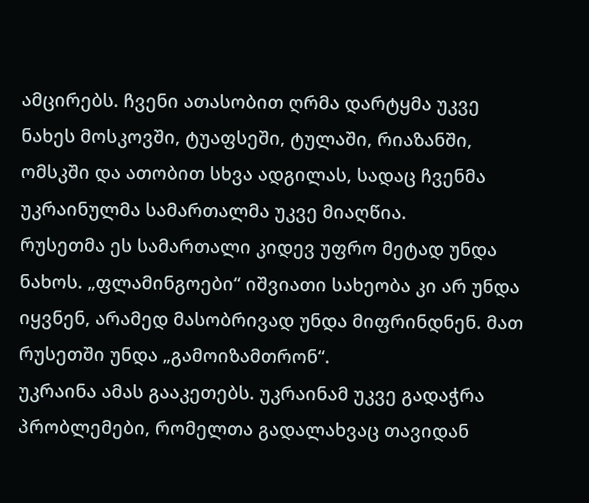ამცირებს. ჩვენი ათასობით ღრმა დარტყმა უკვე ნახეს მოსკოვში, ტუაფსეში, ტულაში, რიაზანში, ომსკში და ათობით სხვა ადგილას, სადაც ჩვენმა უკრაინულმა სამართალმა უკვე მიაღწია.
რუსეთმა ეს სამართალი კიდევ უფრო მეტად უნდა ნახოს. „ფლამინგოები“ იშვიათი სახეობა კი არ უნდა იყვნენ, არამედ მასობრივად უნდა მიფრინდნენ. მათ რუსეთში უნდა „გამოიზამთრონ“.
უკრაინა ამას გააკეთებს. უკრაინამ უკვე გადაჭრა პრობლემები, რომელთა გადალახვაც თავიდან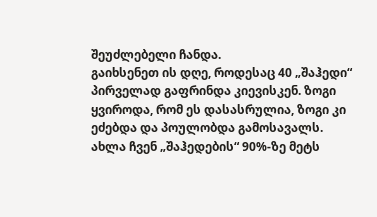შეუძლებელი ჩანდა.
გაიხსენეთ ის დღე, როდესაც 40 „შაჰედი“ პირველად გაფრინდა კიევისკენ. ზოგი ყვიროდა, რომ ეს დასასრულია, ზოგი კი ეძებდა და პოულობდა გამოსავალს.
ახლა ჩვენ „შაჰედების“ 90%-ზე მეტს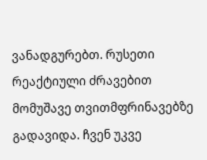ვანადგურებთ. რუსეთი რეაქტიული ძრავებით მომუშავე თვითმფრინავებზე გადავიდა. ჩვენ უკვე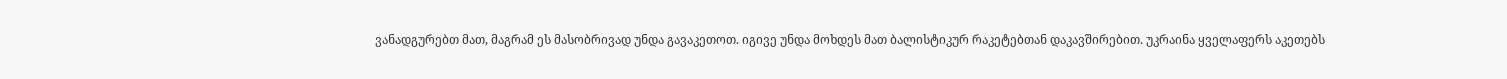ვანადგურებთ მათ, მაგრამ ეს მასობრივად უნდა გავაკეთოთ. იგივე უნდა მოხდეს მათ ბალისტიკურ რაკეტებთან დაკავშირებით. უკრაინა ყველაფერს აკეთებს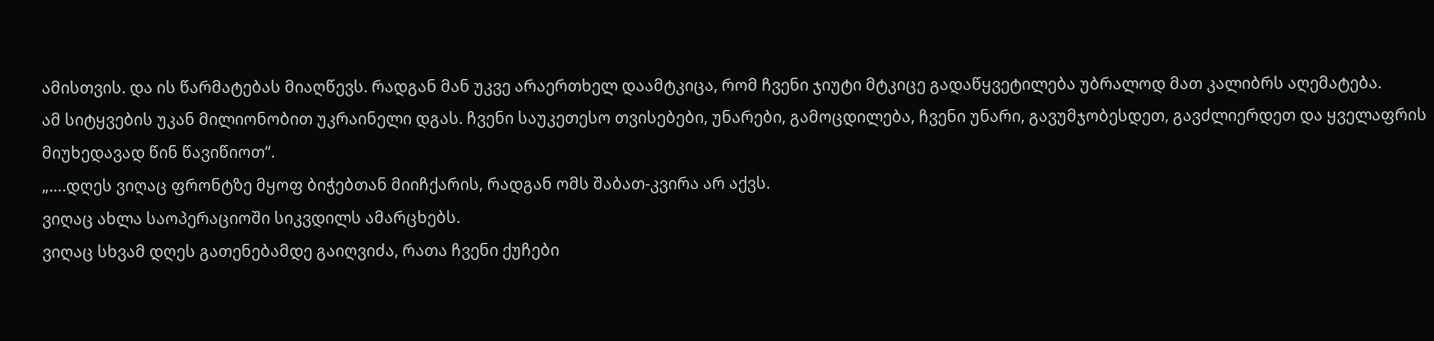ამისთვის. და ის წარმატებას მიაღწევს. რადგან მან უკვე არაერთხელ დაამტკიცა, რომ ჩვენი ჯიუტი მტკიცე გადაწყვეტილება უბრალოდ მათ კალიბრს აღემატება.
ამ სიტყვების უკან მილიონობით უკრაინელი დგას. ჩვენი საუკეთესო თვისებები, უნარები, გამოცდილება, ჩვენი უნარი, გავუმჯობესდეთ, გავძლიერდეთ და ყველაფრის მიუხედავად წინ წავიწიოთ“.
„….დღეს ვიღაც ფრონტზე მყოფ ბიჭებთან მიიჩქარის, რადგან ომს შაბათ-კვირა არ აქვს.
ვიღაც ახლა საოპერაციოში სიკვდილს ამარცხებს.
ვიღაც სხვამ დღეს გათენებამდე გაიღვიძა, რათა ჩვენი ქუჩები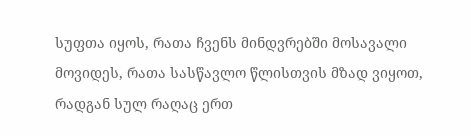სუფთა იყოს, რათა ჩვენს მინდვრებში მოსავალი მოვიდეს, რათა სასწავლო წლისთვის მზად ვიყოთ, რადგან სულ რაღაც ერთ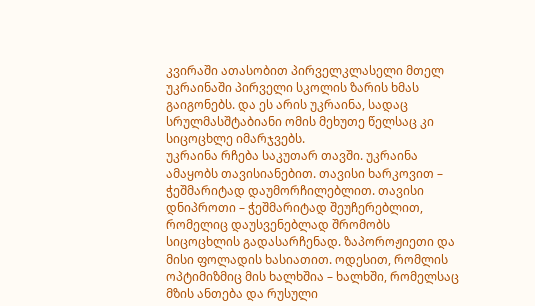კვირაში ათასობით პირველკლასელი მთელ უკრაინაში პირველი სკოლის ზარის ხმას გაიგონებს. და ეს არის უკრაინა, სადაც სრულმასშტაბიანი ომის მეხუთე წელსაც კი სიცოცხლე იმარჯვებს.
უკრაინა რჩება საკუთარ თავში. უკრაინა ამაყობს თავისიანებით. თავისი ხარკოვით – ჭეშმარიტად დაუმორჩილებლით. თავისი დნიპროთი – ჭეშმარიტად შეუჩერებლით, რომელიც დაუსვენებლად შრომობს სიცოცხლის გადასარჩენად. ზაპოროჟიეთი და მისი ფოლადის ხასიათით. ოდესით, რომლის ოპტიმიზმიც მის ხალხშია – ხალხში, რომელსაც მზის ანთება და რუსული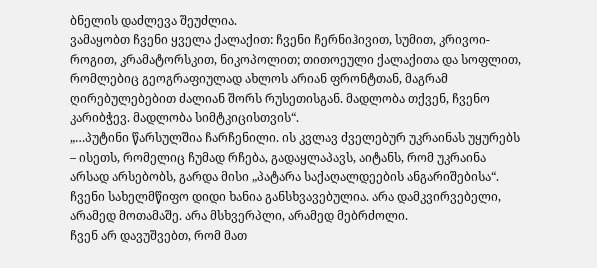ბნელის დაძლევა შეუძლია.
ვამაყობთ ჩვენი ყველა ქალაქით: ჩვენი ჩერნიჰივით, სუმით, კრივოი-როგით, კრამატორსკით, ნიკოპოლით; თითოეული ქალაქითა და სოფლით, რომლებიც გეოგრაფიულად ახლოს არიან ფრონტთან, მაგრამ ღირებულებებით ძალიან შორს რუსეთისგან. მადლობა თქვენ, ჩვენო კარიბჭევ. მადლობა სიმტკიცისთვის“.
„…პუტინი წარსულშია ჩარჩენილი. ის კვლავ ძველებურ უკრაინას უყურებს – ისეთს, რომელიც ჩუმად რჩება, გადაყლაპავს, აიტანს, რომ უკრაინა არსად არსებობს, გარდა მისი „პატარა საქაღალდეების ანგარიშებისა“.
ჩვენი სახელმწიფო დიდი ხანია განსხვავებულია. არა დამკვირვებელი, არამედ მოთამაშე. არა მსხვერპლი, არამედ მებრძოლი.
ჩვენ არ დავუშვებთ, რომ მათ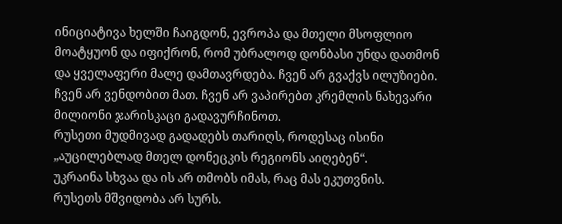ინიციატივა ხელში ჩაიგდონ, ევროპა და მთელი მსოფლიო მოატყუონ და იფიქრონ, რომ უბრალოდ დონბასი უნდა დათმონ და ყველაფერი მალე დამთავრდება. ჩვენ არ გვაქვს ილუზიები. ჩვენ არ ვენდობით მათ. ჩვენ არ ვაპირებთ კრემლის ნახევარი მილიონი ჯარისკაცი გადავურჩინოთ.
რუსეთი მუდმივად გადადებს თარიღს, როდესაც ისინი „აუცილებლად მთელ დონეცკის რეგიონს აიღებენ“.
უკრაინა სხვაა და ის არ თმობს იმას, რაც მას ეკუთვნის.
რუსეთს მშვიდობა არ სურს.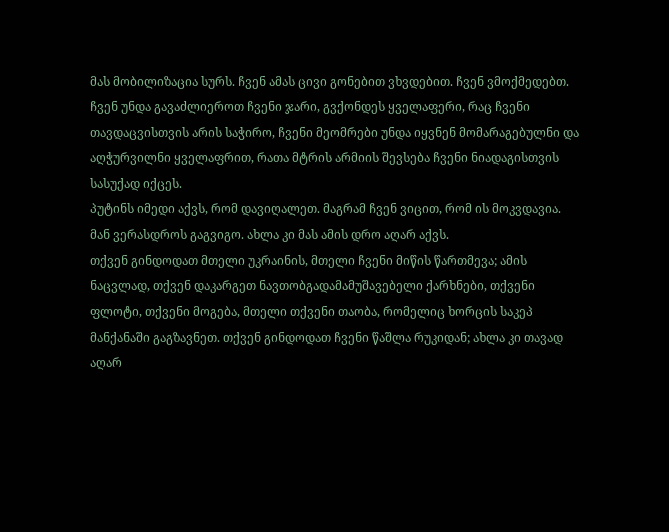მას მობილიზაცია სურს. ჩვენ ამას ცივი გონებით ვხვდებით. ჩვენ ვმოქმედებთ. ჩვენ უნდა გავაძლიეროთ ჩვენი ჯარი, გვქონდეს ყველაფერი, რაც ჩვენი თავდაცვისთვის არის საჭირო, ჩვენი მეომრები უნდა იყვნენ მომარაგებულნი და აღჭურვილნი ყველაფრით, რათა მტრის არმიის შევსება ჩვენი ნიადაგისთვის სასუქად იქცეს.
პუტინს იმედი აქვს, რომ დავიღალეთ. მაგრამ ჩვენ ვიცით, რომ ის მოკვდავია. მან ვერასდროს გაგვიგო. ახლა კი მას ამის დრო აღარ აქვს.
თქვენ გინდოდათ მთელი უკრაინის, მთელი ჩვენი მიწის წართმევა; ამის ნაცვლად, თქვენ დაკარგეთ ნავთობგადამამუშავებელი ქარხნები, თქვენი ფლოტი, თქვენი მოგება, მთელი თქვენი თაობა, რომელიც ხორცის საკეპ მანქანაში გაგზავნეთ. თქვენ გინდოდათ ჩვენი წაშლა რუკიდან; ახლა კი თავად აღარ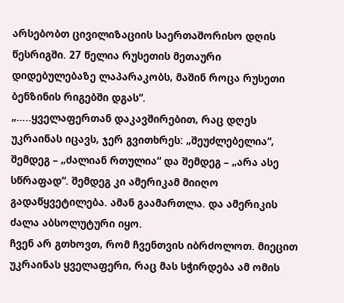არსებობთ ცივილიზაციის საერთაშორისო დღის წესრიგში. 27 წელია რუსეთის მეთაური დიდებულებაზე ლაპარაკობს, მაშინ როცა რუსეთი ბენზინის რიგებში დგას“.
„…..ყველაფერთან დაკავშირებით, რაც დღეს უკრაინას იცავს, ჯერ გვითხრეს: „შეუძლებელია“, შემდეგ – „ძალიან რთულია“ და შემდეგ – „არა ასე სწრაფად“. შემდეგ კი ამერიკამ მიიღო გადაწყვეტილება. ამან გაამართლა. და ამერიკის ძალა აბსოლუტური იყო.
ჩვენ არ გთხოვთ, რომ ჩვენთვის იბრძოლოთ. მიეცით უკრაინას ყველაფერი, რაც მას სჭირდება ამ ომის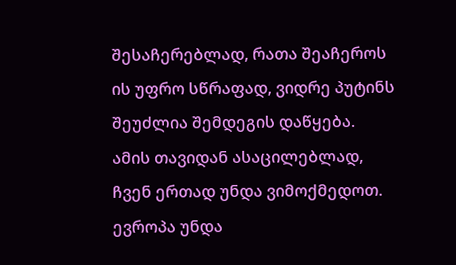შესაჩერებლად, რათა შეაჩეროს ის უფრო სწრაფად, ვიდრე პუტინს შეუძლია შემდეგის დაწყება.
ამის თავიდან ასაცილებლად, ჩვენ ერთად უნდა ვიმოქმედოთ. ევროპა უნდა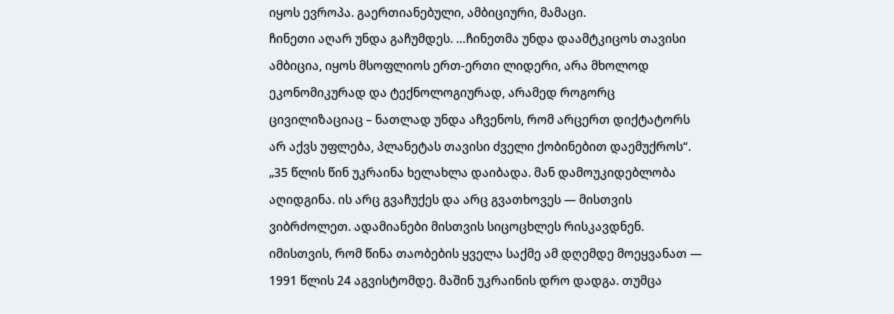იყოს ევროპა. გაერთიანებული, ამბიციური, მამაცი.
ჩინეთი აღარ უნდა გაჩუმდეს. …ჩინეთმა უნდა დაამტკიცოს თავისი ამბიცია, იყოს მსოფლიოს ერთ-ერთი ლიდერი, არა მხოლოდ ეკონომიკურად და ტექნოლოგიურად, არამედ როგორც ცივილიზაციაც – ნათლად უნდა აჩვენოს, რომ არცერთ დიქტატორს არ აქვს უფლება, პლანეტას თავისი ძველი ქობინებით დაემუქროს“.
„35 წლის წინ უკრაინა ხელახლა დაიბადა. მან დამოუკიდებლობა აღიდგინა. ის არც გვაჩუქეს და არც გვათხოვეს — მისთვის ვიბრძოლეთ. ადამიანები მისთვის სიცოცხლეს რისკავდნენ. იმისთვის, რომ წინა თაობების ყველა საქმე ამ დღემდე მოეყვანათ — 1991 წლის 24 აგვისტომდე. მაშინ უკრაინის დრო დადგა. თუმცა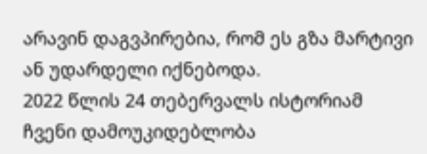არავინ დაგვპირებია, რომ ეს გზა მარტივი ან უდარდელი იქნებოდა.
2022 წლის 24 თებერვალს ისტორიამ ჩვენი დამოუკიდებლობა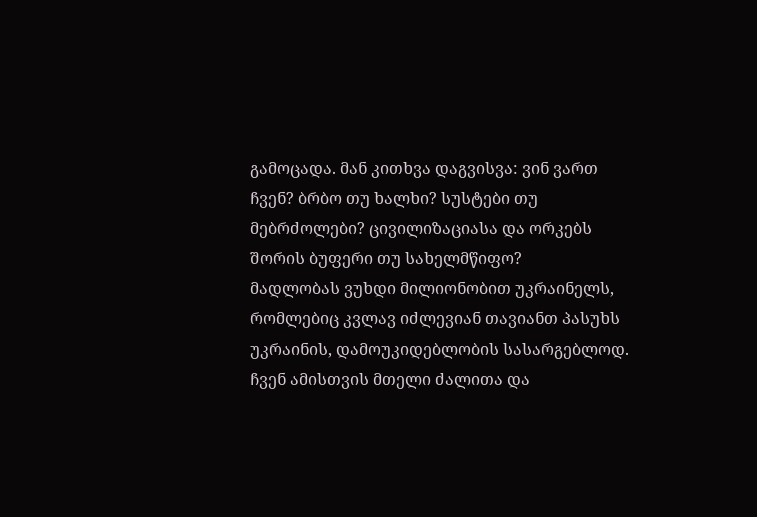გამოცადა. მან კითხვა დაგვისვა: ვინ ვართ ჩვენ? ბრბო თუ ხალხი? სუსტები თუ მებრძოლები? ცივილიზაციასა და ორკებს შორის ბუფერი თუ სახელმწიფო?
მადლობას ვუხდი მილიონობით უკრაინელს, რომლებიც კვლავ იძლევიან თავიანთ პასუხს უკრაინის, დამოუკიდებლობის სასარგებლოდ.
ჩვენ ამისთვის მთელი ძალითა და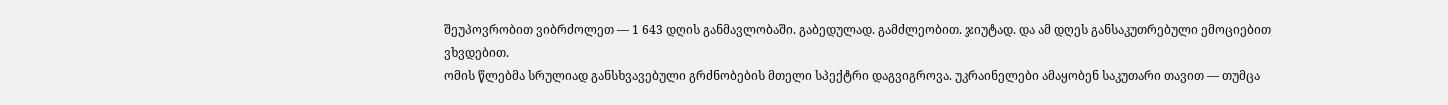შეუპოვრობით ვიბრძოლეთ — 1 643 დღის განმავლობაში. გაბედულად. გამძლეობით. ჯიუტად. და ამ დღეს განსაკუთრებული ემოციებით ვხვდებით.
ომის წლებმა სრულიად განსხვავებული გრძნობების მთელი სპექტრი დაგვიგროვა. უკრაინელები ამაყობენ საკუთარი თავით — თუმცა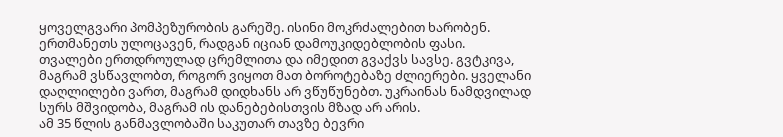ყოველგვარი პომპეზურობის გარეშე. ისინი მოკრძალებით ხარობენ. ერთმანეთს ულოცავენ, რადგან იციან დამოუკიდებლობის ფასი.
თვალები ერთდროულად ცრემლითა და იმედით გვაქვს სავსე. გვტკივა, მაგრამ ვსწავლობთ, როგორ ვიყოთ მათ ბოროტებაზე ძლიერები. ყველანი დაღლილები ვართ, მაგრამ დიდხანს არ ვწუწუნებთ. უკრაინას ნამდვილად სურს მშვიდობა, მაგრამ ის დანებებისთვის მზად არ არის.
ამ 35 წლის განმავლობაში საკუთარ თავზე ბევრი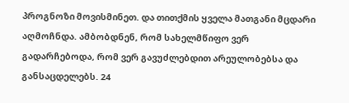პროგნოზი მოვისმინეთ. და თითქმის ყველა მათგანი მცდარი აღმოჩნდა. ამბობდნენ, რომ სახელმწიფო ვერ გადარჩებოდა, რომ ვერ გავუძლებდით არეულობებსა და განსაცდელებს. 24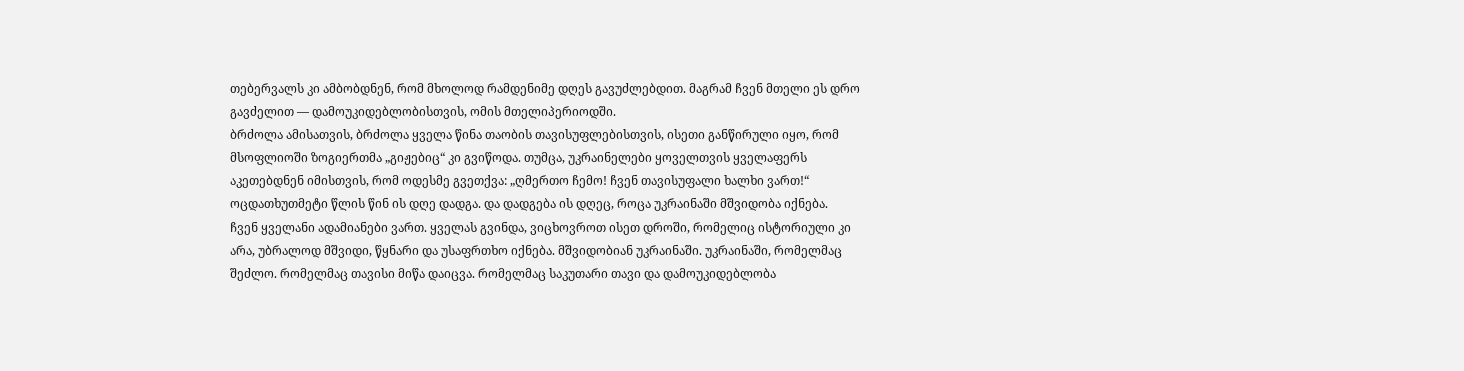თებერვალს კი ამბობდნენ, რომ მხოლოდ რამდენიმე დღეს გავუძლებდით. მაგრამ ჩვენ მთელი ეს დრო გავძელით — დამოუკიდებლობისთვის, ომის მთელიპერიოდში.
ბრძოლა ამისათვის, ბრძოლა ყველა წინა თაობის თავისუფლებისთვის, ისეთი განწირული იყო, რომ მსოფლიოში ზოგიერთმა „გიჟებიც“ კი გვიწოდა. თუმცა, უკრაინელები ყოველთვის ყველაფერს აკეთებდნენ იმისთვის, რომ ოდესმე გვეთქვა: „ღმერთო ჩემო! ჩვენ თავისუფალი ხალხი ვართ!“
ოცდათხუთმეტი წლის წინ ის დღე დადგა. და დადგება ის დღეც, როცა უკრაინაში მშვიდობა იქნება.
ჩვენ ყველანი ადამიანები ვართ. ყველას გვინდა, ვიცხოვროთ ისეთ დროში, რომელიც ისტორიული კი არა, უბრალოდ მშვიდი, წყნარი და უსაფრთხო იქნება. მშვიდობიან უკრაინაში. უკრაინაში, რომელმაც შეძლო. რომელმაც თავისი მიწა დაიცვა. რომელმაც საკუთარი თავი და დამოუკიდებლობა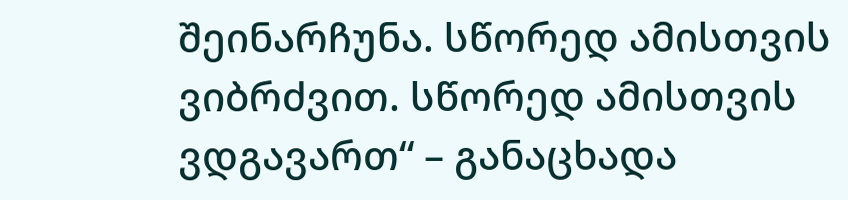შეინარჩუნა. სწორედ ამისთვის ვიბრძვით. სწორედ ამისთვის ვდგავართ“ – განაცხადა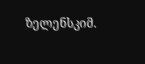ზელენსკიმ.